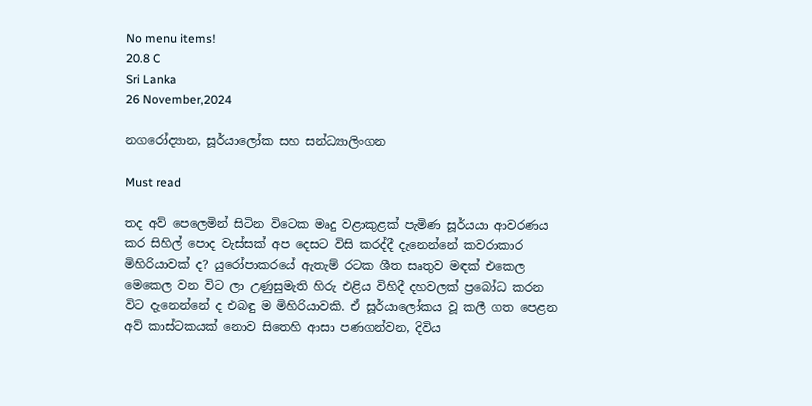No menu items!
20.8 C
Sri Lanka
26 November,2024

නගරෝද්‍යාන, සූර්යාලෝක සහ සන්ධ්‍යාලිංගන

Must read

තද අව් පෙලෙමින් සිටින විටෙක මෘදු වළාකුළක් පැමිණ සූර්යයා ආවරණය කර සිහිල් පොද වැස්සක් අප දෙසට විසි කරද්දී දැනෙන්නේ කවරාකාර මිහිරියාවක් ද? යුරෝපාකරයේ ඇතැම් රටක ශීත සෘතුව මඳක් එකෙල මෙකෙල වන විට ලා උණුසුමැති හිරු එළිය විහිදී දහවලක් ප්‍රබෝධ කරන විට දැනෙන්නේ ද එබඳු ම මිහිරියාවකි. ඒ සූර්යාලෝකය වූ කලී ගත පෙළන අව් කාස්ටකයක් නොව සිතෙහි ආසා පණගන්වන, දිවිය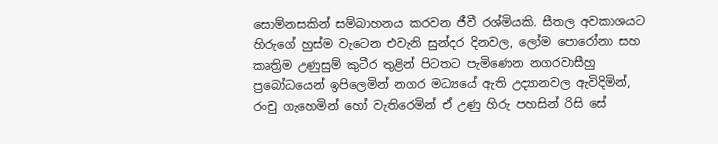සොම්නසකින් සම්බාහනය කරවන ජීවී රශ්මියකි. සීතල අවකාශයට හිරුගේ හුස්ම වැටෙන එවැනි සුන්දර දිනවල, ලෝම පොරෝනා සහ කෘත්‍රිම උණුසුම් කුටීර තුළින් පිටතට පැමිණෙන නගරවාසීහු ප්‍රබෝධයෙන් ඉපිලෙමින් නගර මධ්‍යයේ ඇති උද්‍යානවල ඇවිදිමින්, රංචු ගැහෙමින් හෝ වැතිරෙමින් ඒ උණු හිරු පහසින් රිසි සේ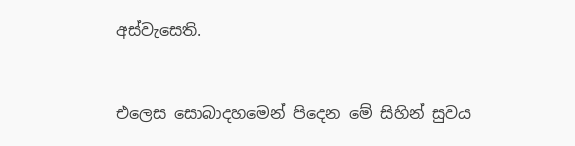අස්වැසෙති.


එලෙස සොබාදහමෙන් පිදෙන මේ සිහින් සුවය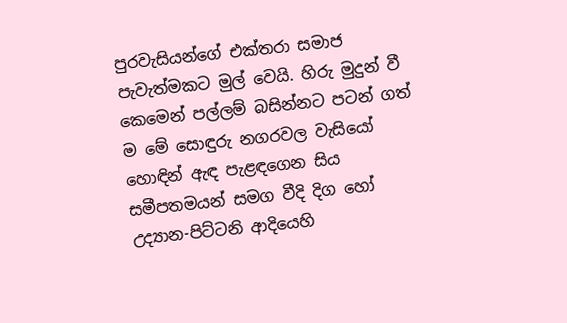පුරවැසියන්ගේ එක්තරා සමාජ පැවැත්මකට මුල් වෙයි. හිරු මුදුන් වී කෙමෙන් පල්ලම් බසින්නට පටන් ගත් ම මේ සොඳුරු නගරවල වැසියෝ හොඳින් ඇඳ පැළඳගෙන සිය සමීපතමයන් සමග වීදි දිග හෝ උද්‍යාන-පිට්ටනි ආදියෙහි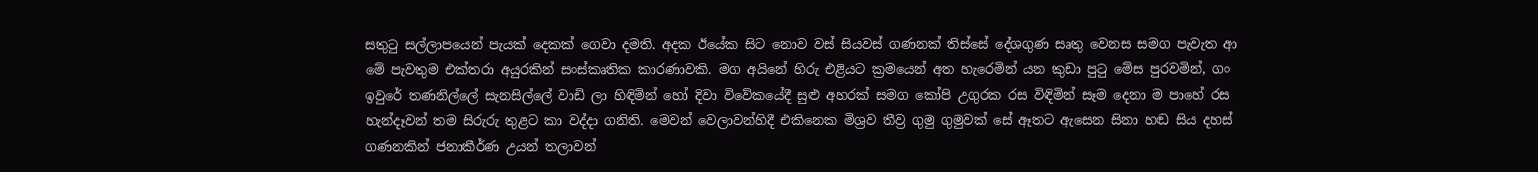සතුටු සල්ලාපයෙන් පැයක් දෙකක් ගෙවා දමති. අදක ඊයේක සිට නොව වස් සියවස් ගණනක් තිස්සේ දේශගුණ සෘතු වෙනස සමග පැවැත ආ මේ පැවතුම එක්තරා අයුරකින් සංස්කෘතික කාරණාවකි. මග අයිනේ හිරු එළියට ක්‍රමයෙන් අත හැරෙමින් යන කුඩා පුටු මේස පුරවමින්, ගං ඉවුරේ තණනිල්ලේ සැනසිල්ලේ වාඩි ලා හිඳිමින් හෝ දිවා විවේකයේදී සුළු අහරක් සමග කෝපි උගුරක රස විඳිමින් සෑම දෙනා ම පාහේ රස හැන්දෑවන් තම සිරුරු තුළට කා වද්දා ගනිති. මෙවන් වෙලාවන්හිදී එකිනෙක මිශ්‍රව තීව්‍ර ගුමු ගුමුවක් සේ ඈතට ඇසෙන සිනා හඬ සිය දහස් ගණනකින් ජනාකීර්ණ උයන් තලාවන්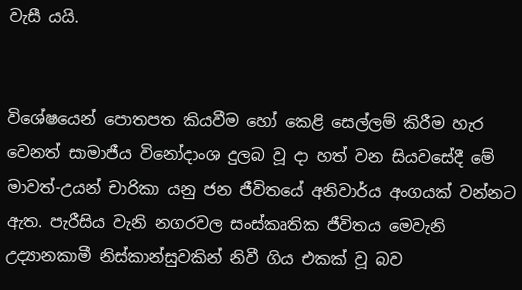වැසී යයි.


විශේෂයෙන් පොතපත කියවීම හෝ කෙළි සෙල්ලම් කිරීම හැර වෙනත් සාමාජීය විනෝදාංශ දුලබ වූ දා හත් වන සියවසේදී මේ මාවත්-උයන් චාරිකා යනු ජන ජීවිතයේ අනිවාර්ය අංගයක් වන්නට ඇත. පැරීසිය වැනි නගරවල සංස්කෘතික ජීවිතය මෙවැනි උද්‍යානකාමී නිස්කාන්සුවකින් නිවී ගිය එකක් වූ බව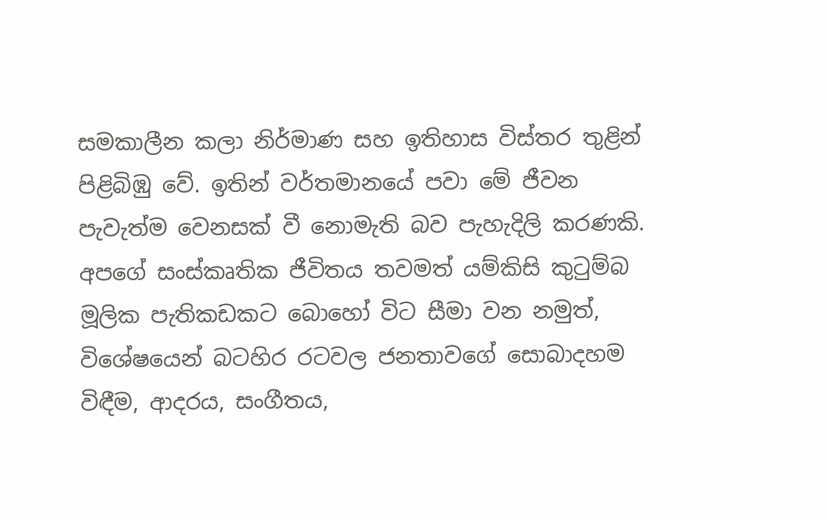සමකාලීන කලා නිර්මාණ සහ ඉතිහාස විස්තර තුළින් පිළිබිඹු වේ. ඉතින් වර්තමානයේ පවා මේ ජීවන පැවැත්ම වෙනසක් වී නොමැති බව පැහැදිලි කරණකි. අපගේ සංස්කෘතික ජීවිතය තවමත් යම්කිසි කුටුම්බ මූලික පැතිකඩකට බොහෝ විට සීමා වන නමුත්, විශේෂයෙන් බටහිර රටවල ජනතාවගේ සොබාදහම විඳීම, ආදරය, සංගීතය,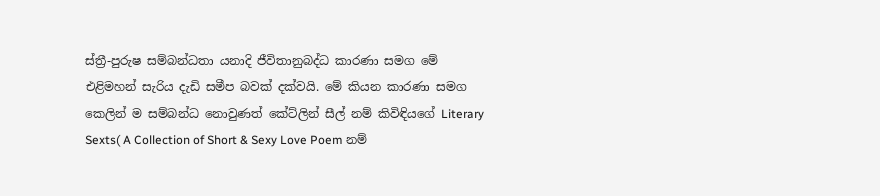ස්ත්‍රී-පුරුෂ සම්බන්ධතා යනාදි ජීවිතානුබද්ධ කාරණා සමග මේ එළිමහන් සැරිය දැඩි සමීප බවක් දක්වයි. මේ කියන කාරණා සමග කෙලින් ම සම්බන්ධ නොවුණත් කේට්ලින් සීල් නම් කිවිඳියගේ Literary Sexts( A Collection of Short & Sexy Love Poem නම්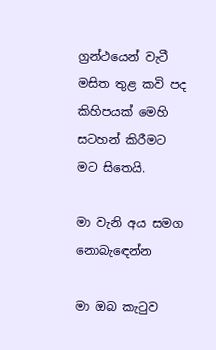ග්‍රන්ථයෙන් වැටී මසිත තුළ කවි පද කිහිපයක් මෙහි සටහන් කිරීමට මට සිතෙයි.

මා වැනි අය සමග නොබැඳෙන්න

මා ඔබ කැටුව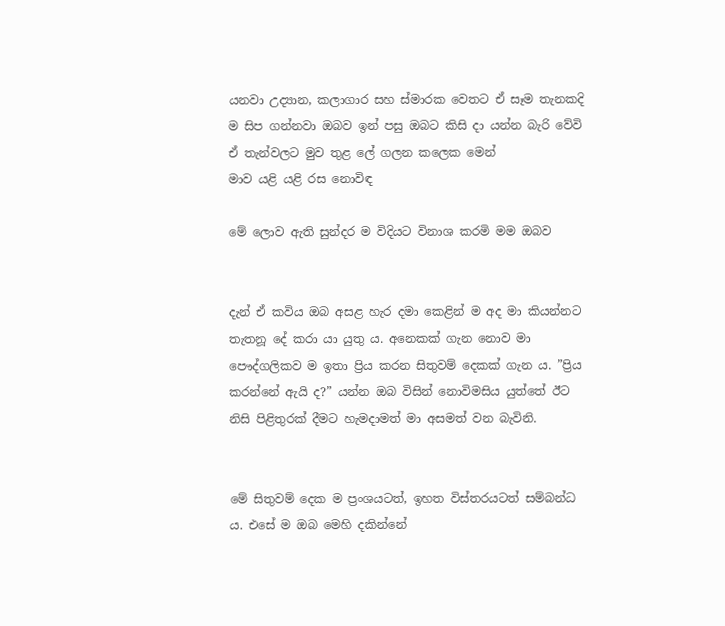යනවා උද්‍යාන, කලාගාර සහ ස්මාරක වෙතට ඒ සෑම තැනකදි ම සිප ගන්නවා ඔබව ඉන් පසු ඔබට කිසි දා යන්න බැරි වේවි ඒ තැන්වලට මුව තුළ ලේ ගලන කලෙක මෙන්
මාව යළි යළි රස නොවිඳ

මේ ලොව ඇති සුන්දර ම විදියට විනාශ කරමි මම ඔබව


දැන් ඒ කවිය ඔබ අසළ හැර දමා කෙළින් ම අද මා කියන්නට තැතනූ දේ කරා යා යුතු ය. අනෙකක් ගැන නොව මා පෞද්ගලිකව ම ඉතා ප්‍රිය කරන සිතුවම් දෙකක් ගැන ය. ”ප්‍රිය කරන්නේ ඇයි ද?” යන්න ඔබ විසින් නොවිමසිය යුත්තේ ඊට නිසි පිළිතුරක් දීමට හැමදාමත් මා අසමත් වන බැවිනි.


මේ සිතුවම් දෙක ම ප්‍රංශයටත්, ඉහත විස්තරයටත් සම්බන්ධ ය. එසේ ම ඔබ මෙහි දකින්නේ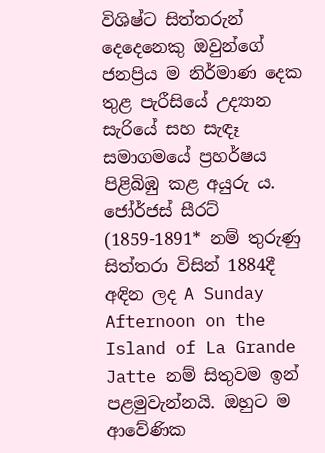විශිෂ්ට සිත්තරුන් දෙදෙනෙකු ඔවුන්ගේ ජනප්‍රිය ම නිර්මාණ දෙක තුළ පැරීසියේ උද්‍යාන සැරියේ සහ සැඳෑ සමාගමයේ ප්‍රහර්ෂය පිළිබිඹු කළ අයුරු ය. ජෝර්ජස් සීරට් (1859-1891* නම් තුරුණු සිත්තරා විසින් 1884දී අඳින ලද A Sunday Afternoon on the Island of La Grande Jatte නම් සිතුවම ඉන් පළමුවැන්නයි. ඔහුට ම ආවේණික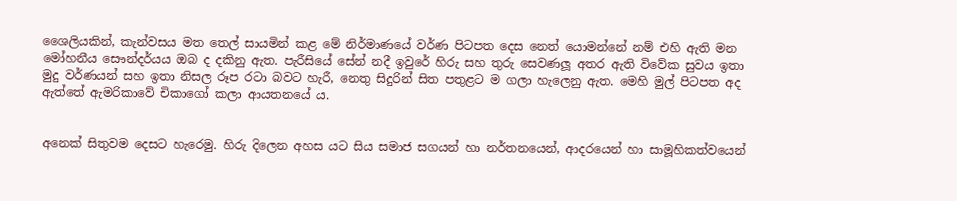ශෛලියකින්, කැන්වසය මත තෙල් සායමින් කළ මේ නිර්මාණයේ වර්ණ පිටපත දෙස නෙත් යොමන්නේ නම් එහි ඇති මන මෝහනීය සෞන්දර්යය ඔබ ද දකිනු ඇත. පැරීසියේ සේන් නදී ඉවුරේ හිරු සහ තුරු සෙවණලූ අතර ඇති විවේක සුවය ඉතා මුදු වර්ණයන් සහ ඉතා නිසල රූප රටා බවට හැරී, නෙතු සිදුරින් සිත පතුළට ම ගලා හැලෙනු ඇත. මෙහි මුල් පිටපත අද ඇත්තේ ඇමරිකාවේ චිකාගෝ කලා ආයතනයේ ය.


අනෙක් සිතුවම දෙසට හැරෙමු. හිරු දිලෙන අහස යට සිය සමාජ සගයන් හා නර්තනයෙන්, ආදරයෙන් හා සාමූහිකත්වයෙන්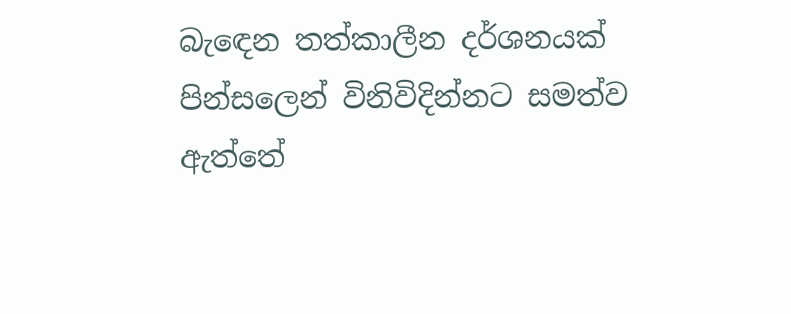බැඳෙන තත්කාලීන දර්ශනයක් පින්සලෙන් විනිවිදින්නට සමත්ව ඇත්තේ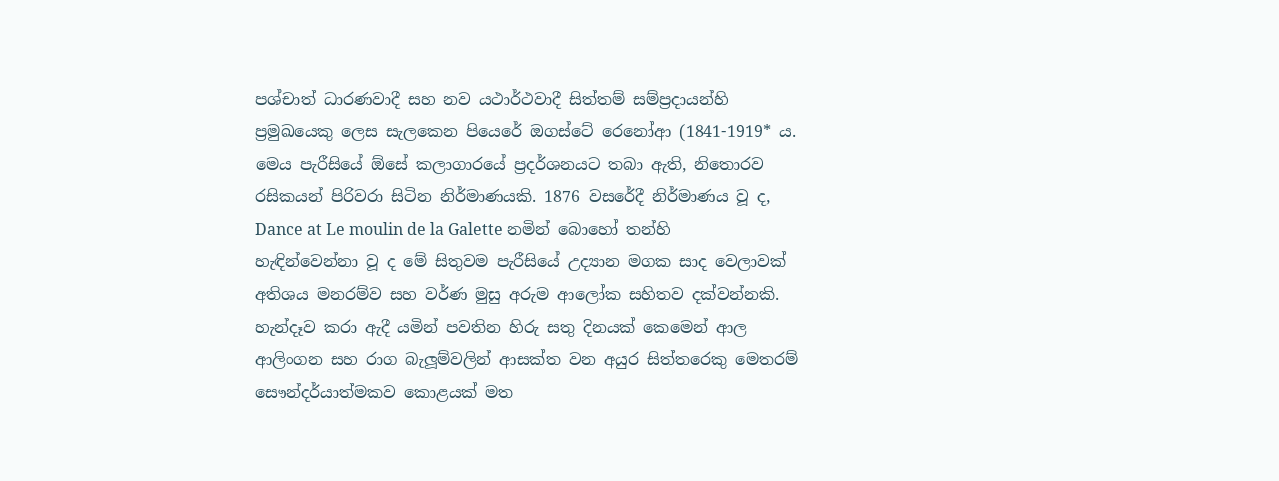පශ්චාත් ධාරණවාදී සහ නව යථාර්ථවාදී සිත්තම් සම්ප්‍රදායන්හි ප්‍රමුඛයෙකු ලෙස සැලකෙන පියෙරේ ඔගස්ටේ රෙනෝආ (1841-1919* ය. මෙය පැරීසියේ ඕසේ කලාගාරයේ ප්‍රදර්ශනයට තබා ඇති, නිතොරව රසිකයන් පිරිවරා සිටින නිර්මාණයකි. 1876 වසරේදී නිර්මාණය වූ ද, Dance at Le moulin de la Galette නමින් බොහෝ තන්හි හැඳින්වෙන්නා වූ ද මේ සිතුවම පැරීසියේ උද්‍යාන මගක සාද වෙලාවක් අතිශය මනරම්ව සහ වර්ණ මුසු අරුම ආලෝක සහිතව දක්වන්නකි. හැන්දෑව කරා ඇදී යමින් පවතින හිරු සතු දිනයක් කෙමෙන් ආල ආලිංගන සහ රාග බැලූම්වලින් ආසක්ත වන අයුර සිත්තරෙකු මෙතරම් සෞන්දර්යාත්මකව කොළයක් මත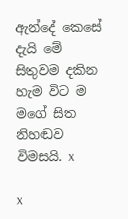ඇන්දේ කෙසේ දැයි මේ සිතුවම දකින හැම විට ම මගේ සිත නිහඬව විමසයි. x

x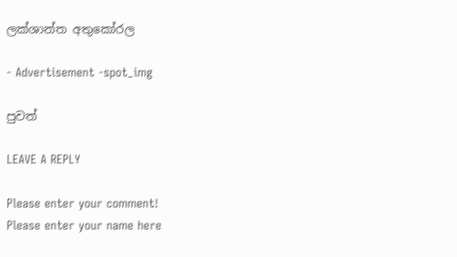ලක්ශාන්ත අතුකෝරල

- Advertisement -spot_img

පුවත්

LEAVE A REPLY

Please enter your comment!
Please enter your name here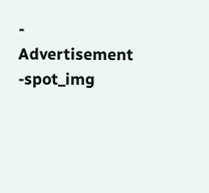- Advertisement -spot_img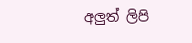අලුත් ලිපි